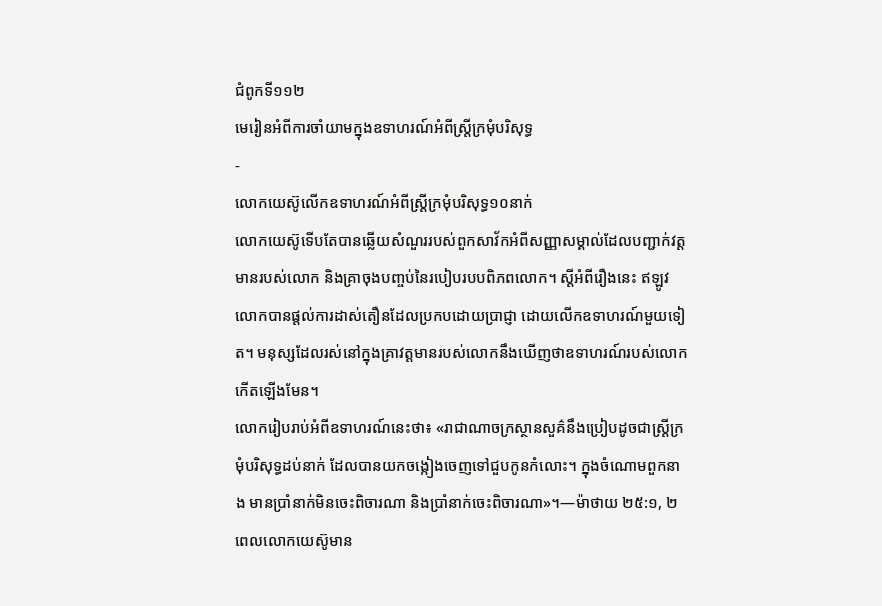ជំពូកទី១១២
មេរៀនអំពីការចាំយាមក្នុងឧទាហរណ៍អំពីស្ត្រីក្រមុំបរិសុទ្ធ
-
លោកយេស៊ូលើកឧទាហរណ៍អំពីស្ត្រីក្រមុំបរិសុទ្ធ១០នាក់
លោកយេស៊ូទើបតែបានឆ្លើយសំណួររបស់ពួកសាវ័កអំពីសញ្ញាសម្គាល់ដែលបញ្ជាក់វត្តមានរបស់លោក និងគ្រាចុងបញ្ចប់នៃរបៀបរបបពិភពលោក។ ស្តីអំពីរឿងនេះ ឥឡូវលោកបានផ្ដល់ការដាស់តឿនដែលប្រកបដោយប្រាជ្ញា ដោយលើកឧទាហរណ៍មួយទៀត។ មនុស្សដែលរស់នៅក្នុងគ្រាវត្តមានរបស់លោកនឹងឃើញថាឧទាហរណ៍របស់លោកកើតឡើងមែន។
លោករៀបរាប់អំពីឧទាហរណ៍នេះថា៖ «រាជាណាចក្រស្ថានសួគ៌នឹងប្រៀបដូចជាស្ត្រីក្រមុំបរិសុទ្ធដប់នាក់ ដែលបានយកចង្កៀងចេញទៅជួបកូនកំលោះ។ ក្នុងចំណោមពួកនាង មានប្រាំនាក់មិនចេះពិចារណា និងប្រាំនាក់ចេះពិចារណា»។—ម៉ាថាយ ២៥:១, ២
ពេលលោកយេស៊ូមាន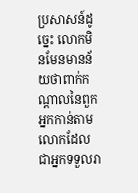ប្រសាសន៍ដូច្នេះ លោកមិនមែនមានន័យថាពាក់កណ្ដាលនៃពួកអ្នកកាន់តាមលោកដែលជាអ្នកទទួលរា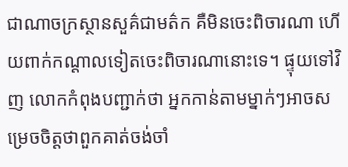ជាណាចក្រស្ថានសួគ៌ជាមត៌ក គឺមិនចេះពិចារណា ហើយពាក់កណ្ដាលទៀតចេះពិចារណានោះទេ។ ផ្ទុយទៅវិញ លោកកំពុងបញ្ជាក់ថា អ្នកកាន់តាមម្នាក់ៗអាចសម្រេចចិត្តថាពួកគាត់ចង់ចាំ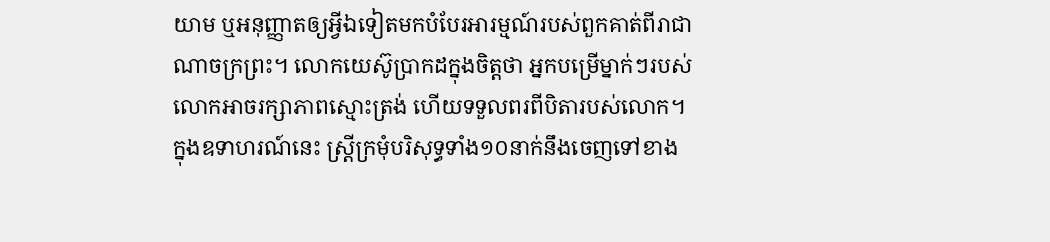យាម ឬអនុញ្ញាតឲ្យអ្វីឯទៀតមកបំបែរអារម្មណ៍របស់ពួកគាត់ពីរាជាណាចក្រព្រះ។ លោកយេស៊ូប្រាកដក្នុងចិត្តថា អ្នកបម្រើម្នាក់ៗរបស់លោកអាចរក្សាភាពស្មោះត្រង់ ហើយទទួលពរពីបិតារបស់លោក។
ក្នុងឧទាហរណ៍នេះ ស្ត្រីក្រមុំបរិសុទ្ធទាំង១០នាក់នឹងចេញទៅខាង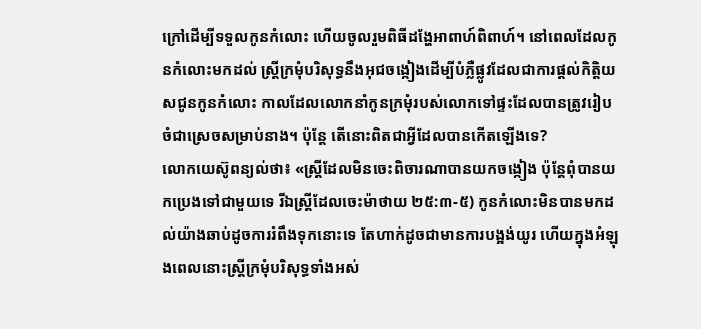ក្រៅដើម្បីទទួលកូនកំលោះ ហើយចូលរួមពិធីដង្ហែអាពាហ៍ពិពាហ៍។ នៅពេលដែលកូនកំលោះមកដល់ ស្ត្រីក្រមុំបរិសុទ្ធនឹងអុជចង្កៀងដើម្បីបំភ្លឺផ្លូវដែលជាការផ្ដល់កិត្ដិយសជូនកូនកំលោះ កាលដែលលោកនាំកូនក្រមុំរបស់លោកទៅផ្ទះដែលបានត្រូវរៀបចំជាស្រេចសម្រាប់នាង។ ប៉ុន្តែ តើនោះពិតជាអ្វីដែលបានកើតឡើងទេ?
លោកយេស៊ូពន្យល់ថា៖ «ស្ត្រីដែលមិនចេះពិចារណាបានយកចង្កៀង ប៉ុន្តែពុំបានយកប្រេងទៅជាមួយទេ រីឯស្ត្រីដែលចេះម៉ាថាយ ២៥:៣-៥) កូនកំលោះមិនបានមកដល់យ៉ាងឆាប់ដូចការរំពឹងទុកនោះទេ តែហាក់ដូចជាមានការបង្អង់យូរ ហើយក្នុងអំឡុងពេលនោះស្ត្រីក្រមុំបរិសុទ្ធទាំងអស់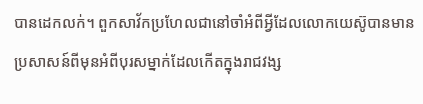បានដេកលក់។ ពួកសាវ័កប្រហែលជានៅចាំអំពីអ្វីដែលលោកយេស៊ូបានមានប្រសាសន៍ពីមុនអំពីបុរសម្នាក់ដែលកើតក្នុងរាជវង្ស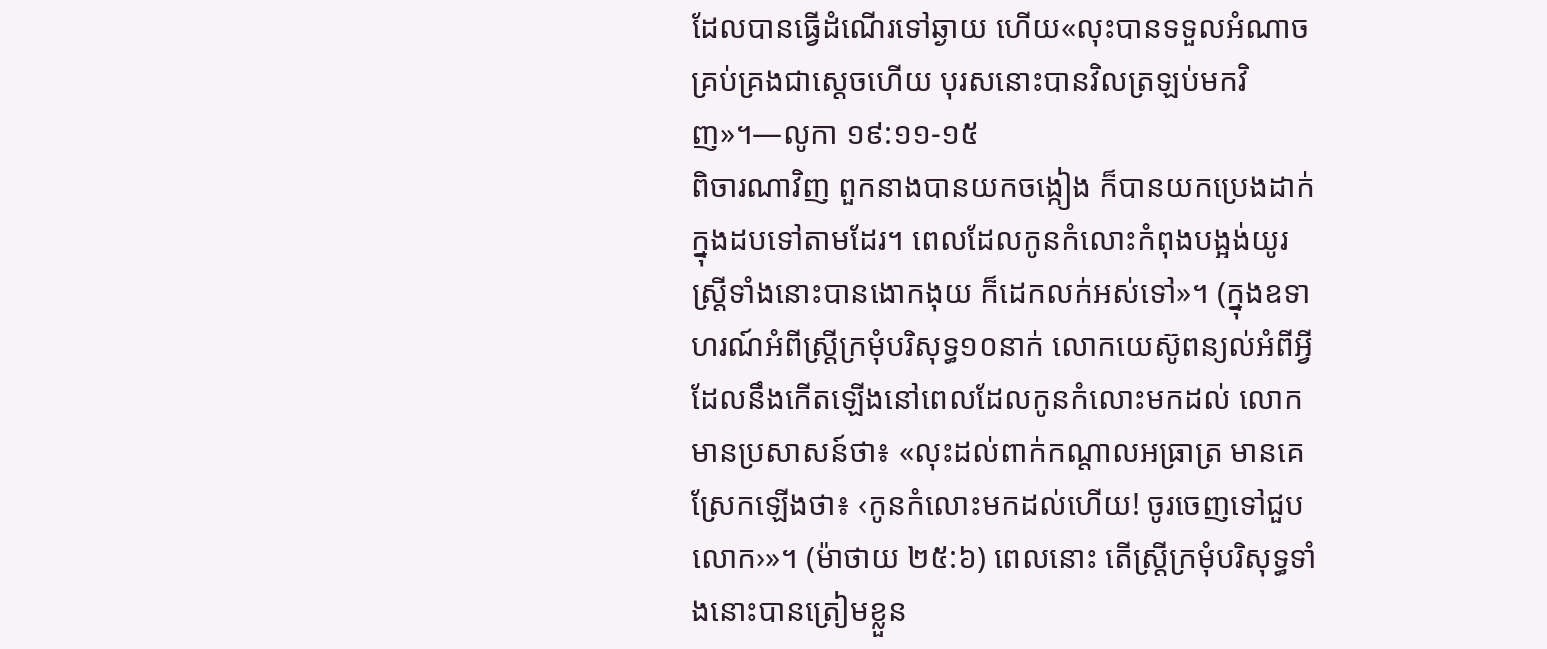ដែលបានធ្វើដំណើរទៅឆ្ងាយ ហើយ«លុះបានទទួលអំណាចគ្រប់គ្រងជាស្តេចហើយ បុរសនោះបានវិលត្រឡប់មកវិញ»។—លូកា ១៩:១១-១៥
ពិចារណាវិញ ពួកនាងបានយកចង្កៀង ក៏បានយកប្រេងដាក់ក្នុងដបទៅតាមដែរ។ ពេលដែលកូនកំលោះកំពុងបង្អង់យូរ ស្ត្រីទាំងនោះបានងោកងុយ ក៏ដេកលក់អស់ទៅ»។ (ក្នុងឧទាហរណ៍អំពីស្ត្រីក្រមុំបរិសុទ្ធ១០នាក់ លោកយេស៊ូពន្យល់អំពីអ្វីដែលនឹងកើតឡើងនៅពេលដែលកូនកំលោះមកដល់ លោកមានប្រសាសន៍ថា៖ «លុះដល់ពាក់កណ្ដាលអធ្រាត្រ មានគេស្រែកឡើងថា៖ ‹កូនកំលោះមកដល់ហើយ! ចូរចេញទៅជួបលោក›»។ (ម៉ាថាយ ២៥:៦) ពេលនោះ តើស្ត្រីក្រមុំបរិសុទ្ធទាំងនោះបានត្រៀមខ្លួន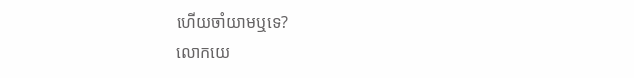ហើយចាំយាមឬទេ?
លោកយេ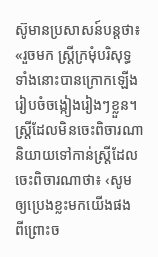ស៊ូមានប្រសាសន៍បន្តថា៖ «រួចមក ស្ត្រីក្រមុំបរិសុទ្ធទាំងនោះបានក្រោកឡើងរៀបចំចង្កៀងរៀងៗខ្លួន។ ស្ត្រីដែលមិនចេះពិចារណានិយាយទៅកាន់ស្ត្រីដែលចេះពិចារណាថា៖ ‹សូមឲ្យប្រេងខ្លះមកយើងផង ពីព្រោះច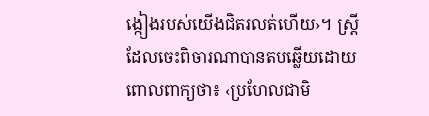ង្កៀងរបស់យើងជិតរលត់ហើយ›។ ស្ត្រីដែលចេះពិចារណាបានតបឆ្លើយដោយពោលពាក្យថា៖ ‹ប្រហែលជាមិ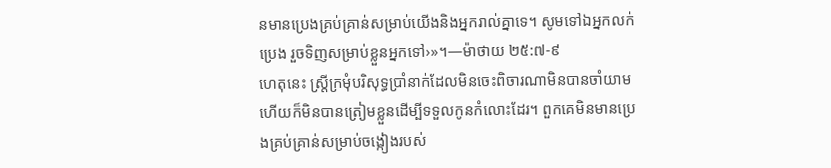នមានប្រេងគ្រប់គ្រាន់សម្រាប់យើងនិងអ្នករាល់គ្នាទេ។ សូមទៅឯអ្នកលក់ប្រេង រួចទិញសម្រាប់ខ្លួនអ្នកទៅ›»។—ម៉ាថាយ ២៥:៧-៩
ហេតុនេះ ស្ត្រីក្រមុំបរិសុទ្ធប្រាំនាក់ដែលមិនចេះពិចារណាមិនបានចាំយាម ហើយក៏មិនបានត្រៀមខ្លួនដើម្បីទទួលកូនកំលោះដែរ។ ពួកគេមិនមានប្រេងគ្រប់គ្រាន់សម្រាប់ចង្កៀងរបស់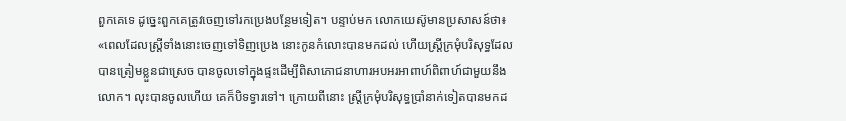ពួកគេទេ ដូច្នេះពួកគេត្រូវចេញទៅរកប្រេងបន្ថែមទៀត។ បន្ទាប់មក លោកយេស៊ូមានប្រសាសន៍ថា៖ «ពេលដែលស្ត្រីទាំងនោះចេញទៅទិញប្រេង នោះកូនកំលោះបានមកដល់ ហើយស្ត្រីក្រមុំបរិសុទ្ធដែលបានត្រៀមខ្លួនជាស្រេច បានចូលទៅក្នុងផ្ទះដើម្បីពិសាភោជនាហារអបអរអាពាហ៍ពិពាហ៍ជាមួយនឹងលោក។ លុះបានចូលហើយ គេក៏បិទទ្វារទៅ។ ក្រោយពីនោះ ស្ត្រីក្រមុំបរិសុទ្ធប្រាំនាក់ទៀតបានមកដ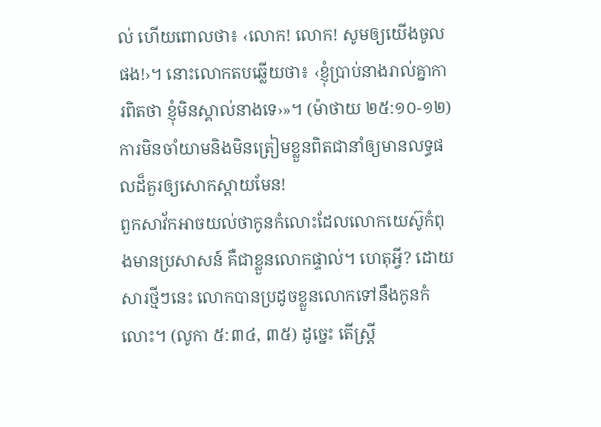ល់ ហើយពោលថា៖ ‹លោក! លោក! សូមឲ្យយើងចូលផង!›។ នោះលោកតបឆ្លើយថា៖ ‹ខ្ញុំប្រាប់នាងរាល់គ្នាការពិតថា ខ្ញុំមិនស្គាល់នាងទេ›»។ (ម៉ាថាយ ២៥:១០-១២) ការមិនចាំយាមនិងមិនត្រៀមខ្លួនពិតជានាំឲ្យមានលទ្ធផលដ៏គួរឲ្យសោកស្ដាយមែន!
ពួកសាវ័កអាចយល់ថាកូនកំលោះដែលលោកយេស៊ូកំពុងមានប្រសាសន៍ គឺជាខ្លួនលោកផ្ទាល់។ ហេតុអ្វី? ដោយសារថ្មីៗនេះ លោកបានប្រដូចខ្លួនលោកទៅនឹងកូនកំលោះ។ (លូកា ៥:៣៤, ៣៥) ដូច្នេះ តើស្ត្រី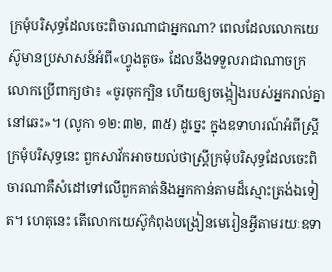ក្រមុំបរិសុទ្ធដែលចេះពិចារណាជាអ្នកណា? ពេលដែលលោកយេស៊ូមានប្រសាសន៍អំពី«ហ្វូងតូច» ដែលនឹងទទួលរាជាណាចក្រ លោកប្រើពាក្យថា៖ «ចូរចុកក្បិន ហើយឲ្យចង្កៀងរបស់អ្នករាល់គ្នានៅឆេះ»។ (លូកា ១២:៣២, ៣៥) ដូច្នេះ ក្នុងឧទាហរណ៍អំពីស្ត្រីក្រមុំបរិសុទ្ធនេះ ពួកសាវ័កអាចយល់ថាស្ត្រីក្រមុំបរិសុទ្ធដែលចេះពិចារណាគឺសំដៅទៅលើពួកគាត់និងអ្នកកាន់តាមដ៏ស្មោះត្រង់ឯទៀត។ ហេតុនេះ តើលោកយេស៊ូកំពុងបង្រៀនមេរៀនអ្វីតាមរយៈឧទា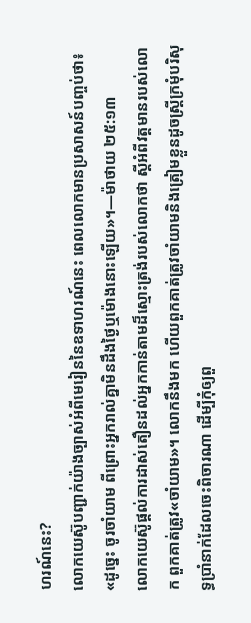ហរណ៍នេះ?
លោកយេស៊ូបញ្ជាក់យ៉ាងច្បាស់អំពីមេរៀននៃឧទាហរណ៍នេះ ពេលលោកមានប្រសាសន៍បញ្ចប់ថា៖ «ដូច្នេះ ចូរចាំយាម ពីព្រោះអ្នករាល់គ្នាមិនដឹងថ្ងៃឬម៉ោងនោះឡើយ»។—ម៉ាថាយ ២៥:១៣
លោកយេស៊ូផ្ដល់ការដាស់តឿនដល់អ្នកកាន់តាមដ៏ស្មោះត្រង់របស់លោកថា ស្តីអំពីវត្តមានរបស់លោក ពួកគាត់ត្រូវ«ចាំយាម»។ លោកនឹងមក ហើយពួកគាត់ត្រូវចាំយាមនិងត្រៀមខ្លួនដូចស្ត្រីក្រមុំបរិសុទ្ធប្រាំនាក់ដែលចេះពិចារណា ដើម្បីកុំឲ្យពួ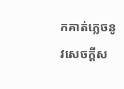កគាត់ភ្លេចនូវសេចក្ដីស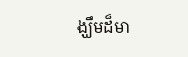ង្ឃឹមដ៏មា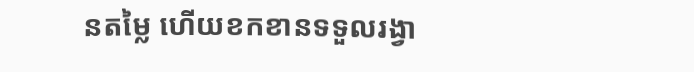នតម្លៃ ហើយខកខានទទួលរង្វា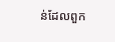ន់ដែលពួក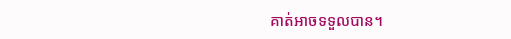គាត់អាចទទួលបាន។